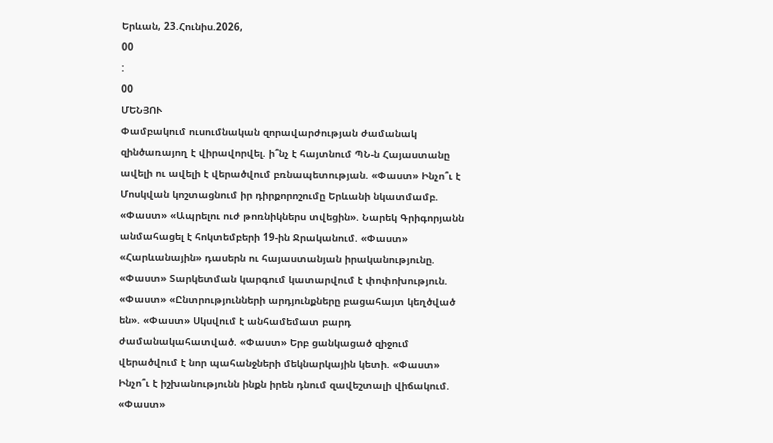Երևան, 23.Հունիս.2026,
00
:
00
ՄԵՆՅՈՒ
Փամբակում ուսումնական զորավարժության ժամանակ զինծառայող է վիրավորվել. ի՞նչ է հայտնում ՊՆ-ն Հայաստանը ավելի ու ավելի է վերածվում բռնապետության. «Փաստ» Ինչո՞ւ է Մոսկվան կոշտացնում իր դիրքորոշումը Երևանի նկատմամբ. «Փաստ» «Ապրելու ուժ թոռնիկներս տվեցին». Նարեկ Գրիգորյանն անմահացել է հոկտեմբերի 19-ին Ջրականում. «Փաստ» «Հարևանային» դասերն ու հայաստանյան իրականությունը. «Փաստ» Տարկետման կարգում կատարվում է փոփոխություն. «Փաստ» «Ընտրությունների արդյունքները բացահայտ կեղծված են». «Փաստ» Սկսվում է անհամեմատ բարդ ժամանակահատված. «Փաստ» Երբ ցանկացած զիջում վերածվում է նոր պահանջների մեկնարկային կետի. «Փաստ» Ինչո՞ւ է իշխանությունն ինքն իրեն դնում զավեշտալի վիճակում. «Փաստ»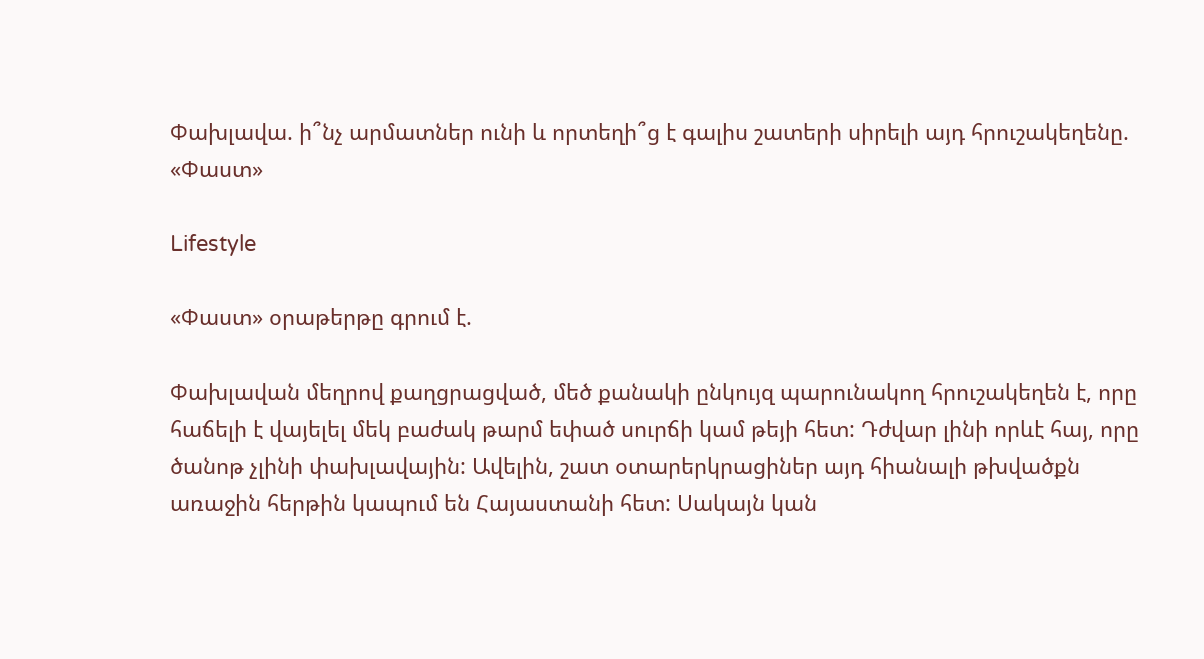Փախլավա. ի՞նչ արմատներ ունի և որտեղի՞ց է գալիս շատերի սիրելի այդ հրուշակեղենը. «Փաստ»

Lifestyle

«Փաստ» օրաթերթը գրում է.

Փախլավան մեղրով քաղցրացված, մեծ քանակի ընկույզ պարունակող հրուշակեղեն է, որը հաճելի է վայելել մեկ բաժակ թարմ եփած սուրճի կամ թեյի հետ: Դժվար լինի որևէ հայ, որը ծանոթ չլինի փախլավային: Ավելին, շատ օտարերկրացիներ այդ հիանալի թխվածքն առաջին հերթին կապում են Հայաստանի հետ: Սակայն կան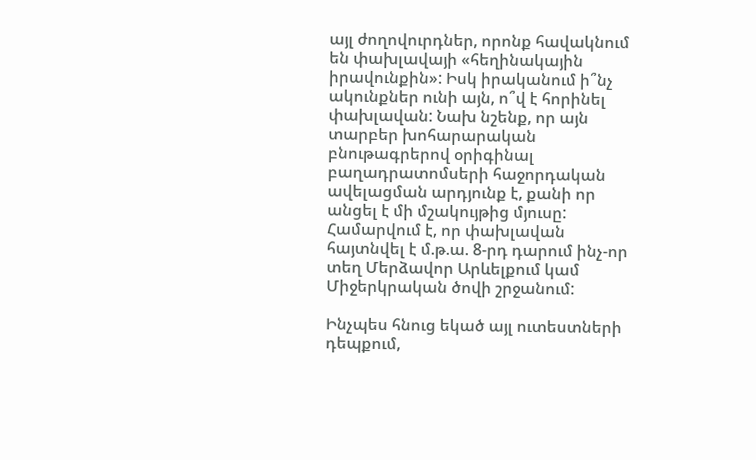այլ ժողովուրդներ, որոնք հավակնում են փախլավայի «հեղինակային իրավունքին»: Իսկ իրականում ի՞նչ ակունքներ ունի այն, ո՞վ է հորինել փախլավան: Նախ նշենք, որ այն տարբեր խոհարարական բնութագրերով օրիգինալ բաղադրատոմսերի հաջորդական ավելացման արդյունք է, քանի որ անցել է մի մշակույթից մյուսը: Համարվում է, որ փախլավան հայտնվել է մ.թ.ա. 8-րդ դարում ինչ-որ տեղ Մերձավոր Արևելքում կամ Միջերկրական ծովի շրջանում:

Ինչպես հնուց եկած այլ ուտեստների դեպքում,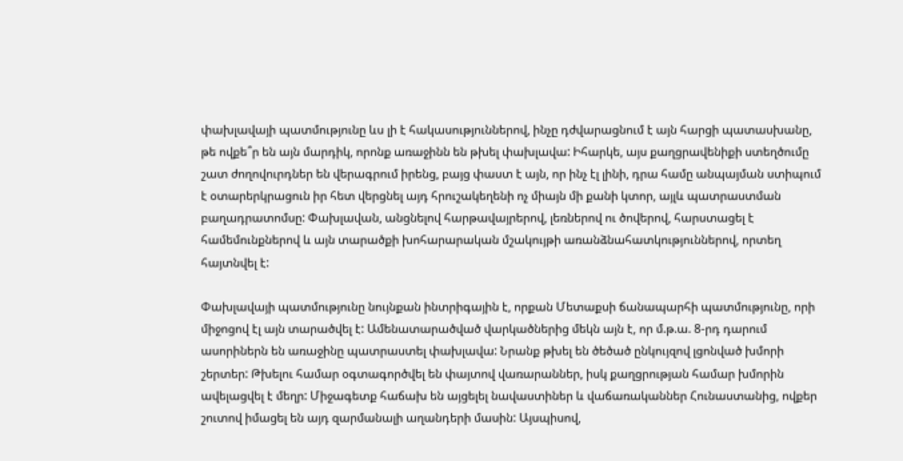փախլավայի պատմությունը ևս լի է հակասություններով, ինչը դժվարացնում է այն հարցի պատասխանը, թե ովքե՞ր են այն մարդիկ, որոնք առաջինն են թխել փախլավա: Իհարկե, այս քաղցրավենիքի ստեղծումը շատ ժողովուրդներ են վերագրում իրենց, բայց փաստ է այն, որ ինչ էլ լինի, դրա համը անպայման ստիպում է օտարերկրացուն իր հետ վերցնել այդ հրուշակեղենի ոչ միայն մի քանի կտոր, այլև պատրաստման բաղադրատոմսը: Փախլավան, անցնելով հարթավայրերով, լեռներով ու ծովերով, հարստացել է համեմունքներով և այն տարածքի խոհարարական մշակույթի առանձնահատկություններով, որտեղ հայտնվել է:

Փախլավայի պատմությունը նույնքան ինտրիգային է, որքան Մետաքսի ճանապարհի պատմությունը, որի միջոցով էլ այն տարածվել է: Ամենատարածված վարկածներից մեկն այն է, որ մ.թ.ա. 8-րդ դարում ասորիներն են առաջինը պատրաստել փախլավա: Նրանք թխել են ծեծած ընկույզով լցոնված խմորի շերտեր: Թխելու համար օգտագործվել են փայտով վառարաններ, իսկ քաղցրության համար խմորին ավելացվել է մեղր: Միջագետք հաճախ են այցելել նավաստիներ և վաճառականներ Հունաստանից, ովքեր շուտով իմացել են այդ զարմանալի աղանդերի մասին: Այսպիսով,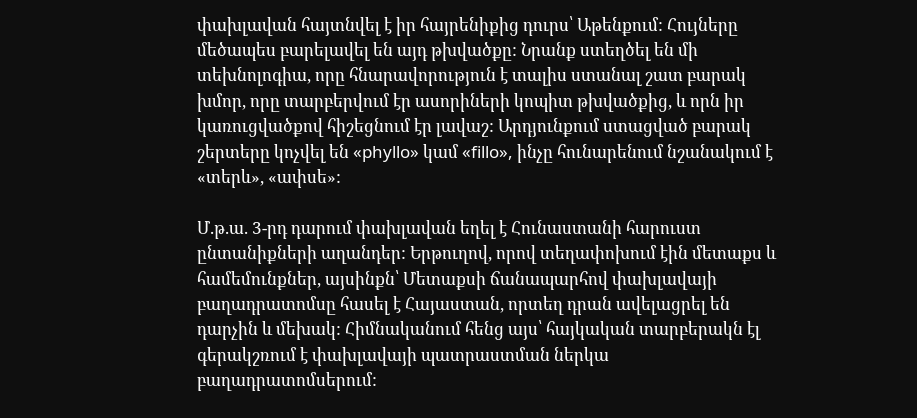փախլավան հայտնվել է իր հայրենիքից դուրս՝ Աթենքում: Հույները մեծապես բարելավել են այդ թխվածքը: Նրանք ստեղծել են մի տեխնոլոգիա, որը հնարավորություն է տալիս ստանալ շատ բարակ խմոր, որը տարբերվում էր ասորիների կոպիտ թխվածքից, և որն իր կառուցվածքով հիշեցնում էր լավաշ: Արդյունքում ստացված բարակ շերտերը կոչվել են «phyllo» կամ «fillo», ինչը հունարենում նշանակում է «տերև», «ափսե»:

Մ.թ.ա. 3-րդ դարում փախլավան եղել է Հունաստանի հարուստ ընտանիքների աղանդեր: Երթուղով, որով տեղափոխում էին մետաքս և համեմունքներ, այսինքն՝ Մետաքսի ճանապարհով փախլավայի բաղադրատոմսը հասել է Հայաստան, որտեղ դրան ավելացրել են դարչին և մեխակ: Հիմնականում հենց այս՝ հայկական տարբերակն էլ գերակշռում է փախլավայի պատրաստման ներկա բաղադրատոմսերում: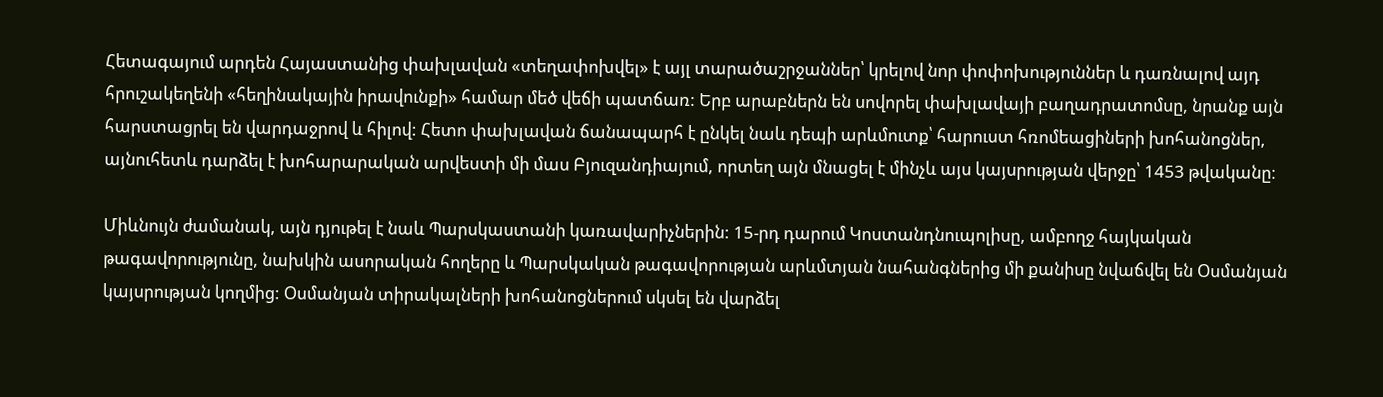Հետագայում արդեն Հայաստանից փախլավան «տեղափոխվել» է այլ տարածաշրջաններ՝ կրելով նոր փոփոխություններ և դառնալով այդ հրուշակեղենի «հեղինակային իրավունքի» համար մեծ վեճի պատճառ: Երբ արաբներն են սովորել փախլավայի բաղադրատոմսը, նրանք այն հարստացրել են վարդաջրով և հիլով: Հետո փախլավան ճանապարհ է ընկել նաև դեպի արևմուտք՝ հարուստ հռոմեացիների խոհանոցներ, այնուհետև դարձել է խոհարարական արվեստի մի մաս Բյուզանդիայում, որտեղ այն մնացել է մինչև այս կայսրության վերջը՝ 1453 թվականը։

Միևնույն ժամանակ, այն դյութել է նաև Պարսկաստանի կառավարիչներին: 15-րդ դարում Կոստանդնուպոլիսը, ամբողջ հայկական թագավորությունը, նախկին ասորական հողերը և Պարսկական թագավորության արևմտյան նահանգներից մի քանիսը նվաճվել են Օսմանյան կայսրության կողմից: Օսմանյան տիրակալների խոհանոցներում սկսել են վարձել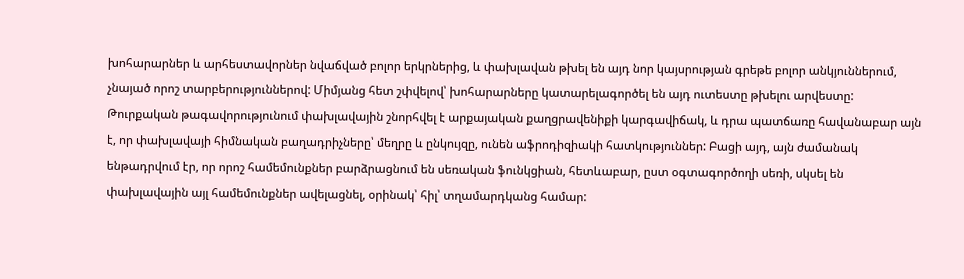խոհարարներ և արհեստավորներ նվաճված բոլոր երկրներից, և փախլավան թխել են այդ նոր կայսրության գրեթե բոլոր անկյուններում, չնայած որոշ տարբերություններով: Միմյանց հետ շփվելով՝ խոհարարները կատարելագործել են այդ ուտեստը թխելու արվեստը: Թուրքական թագավորությունում փախլավային շնորհվել է արքայական քաղցրավենիքի կարգավիճակ, և դրա պատճառը հավանաբար այն է, որ փախլավայի հիմնական բաղադրիչները՝ մեղրը և ընկույզը, ունեն աֆրոդիզիակի հատկություններ: Բացի այդ, այն ժամանակ ենթադրվում էր, որ որոշ համեմունքներ բարձրացնում են սեռական ֆունկցիան, հետևաբար, ըստ օգտագործողի սեռի, սկսել են փախլավային այլ համեմունքներ ավելացնել, օրինակ՝ հիլ՝ տղամարդկանց համար: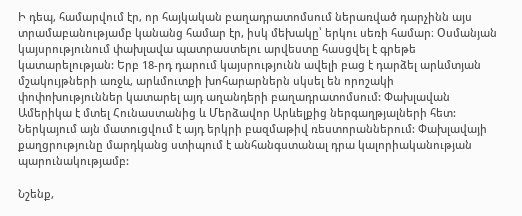Ի դեպ, համարվում էր, որ հայկական բաղադրատոմսում ներառված դարչինն այս տրամաբանությամբ կանանց համար էր, իսկ մեխակը՝ երկու սեռի համար։ Օսմանյան կայսրությունում փախլավա պատրաստելու արվեստը հասցվել է գրեթե կատարելության: Երբ 18-րդ դարում կայսրությունն ավելի բաց է դարձել արևմտյան մշակույթների առջև, արևմուտքի խոհարարներն սկսել են որոշակի փոփոխություններ կատարել այդ աղանդերի բաղադրատոմսում: Փախլավան Ամերիկա է մտել Հունաստանից և Մերձավոր Արևելքից ներգաղթյալների հետ: Ներկայում այն մատուցվում է այդ երկրի բազմաթիվ ռեստորաններում: Փախլավայի քաղցրությունը մարդկանց ստիպում է անհանգստանալ դրա կալորիականության պարունակությամբ:

Նշենք,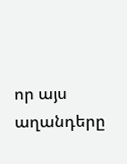որ այս աղանդերը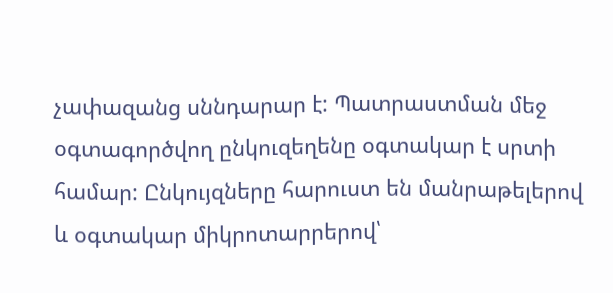չափազանց սննդարար է: Պատրաստման մեջ օգտագործվող ընկուզեղենը օգտակար է սրտի համար: Ընկույզները հարուստ են մանրաթելերով և օգտակար միկրոտարրերով՝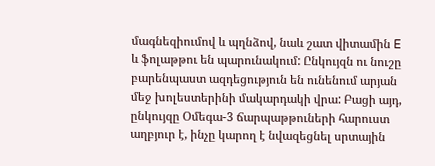մագնեզիումով և պղնձով, նաև շատ վիտամին E և ֆոլաթթու են պարունակում: Ընկույզն ու նուշը բարենպաստ ազդեցություն են ունենում արյան մեջ խոլեստերինի մակարդակի վրա: Բացի այդ, ընկույզը Օմեգա-3 ճարպաթթուների հարուստ աղբյուր է, ինչը կարող է նվազեցնել սրտային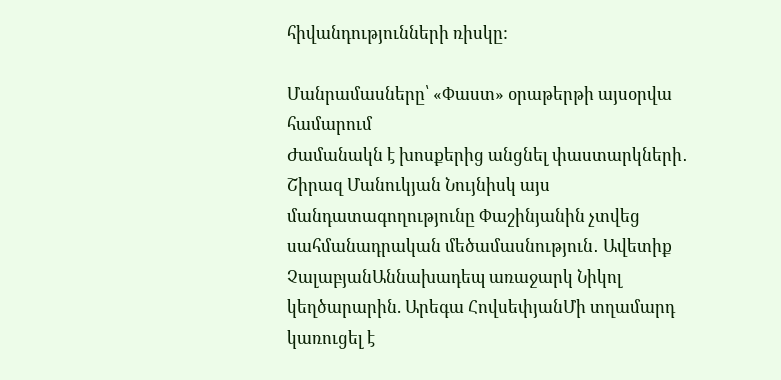հիվանդությունների ռիսկը:

Մանրամասները՝ «Փաստ» օրաթերթի այսօրվա համարում
Ժամանակն է խոսքերից անցնել փաստարկների․ Շիրազ Մանուկյան Նույնիսկ այս մանդատագողությունը Փաշինյանին չտվեց սահմանադրական մեծամասնություն․ Ավետիք ՉալաբյանԱննախադեպ առաջարկ Նիկոլ կեղծարարին. Արեգա ՀովսեփյանՄի տղամարդ կառուցել է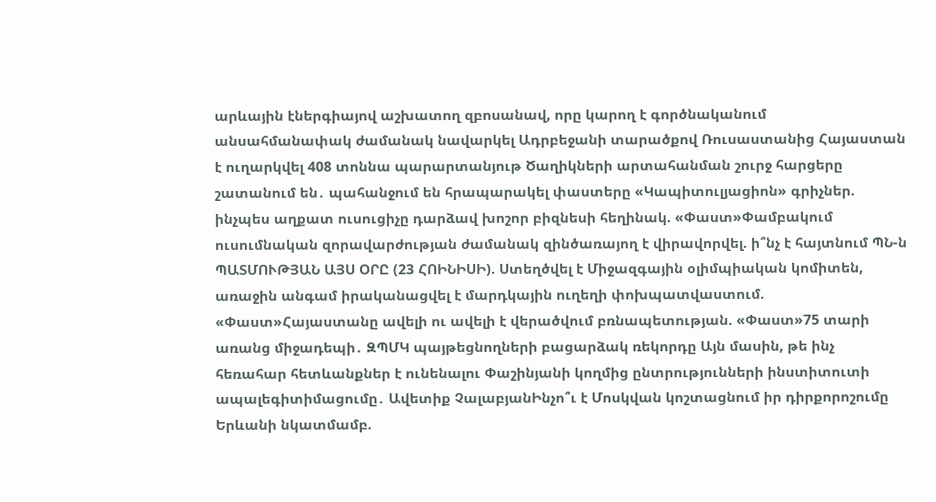արևային էներգիայով աշխատող զբոսանավ, որը կարող է գործնականում անսահմանափակ ժամանակ նավարկել Ադրբեջանի տարածքով Ռուսաստանից Հայաստան է ուղարկվել 408 տոննա պարարտանյութ Ծաղիկների արտահանման շուրջ հարցերը շատանում են․ պահանջում են հրապարակել փաստերը «Կապիտուլյացիոն» գրիչներ. ինչպես աղքատ ուսուցիչը դարձավ խոշոր բիզնեսի հեղինակ. «Փաստ»Փամբակում ուսումնական զորավարժության ժամանակ զինծառայող է վիրավորվել. ի՞նչ է հայտնում ՊՆ-ն ՊԱՏՄՈՒԹՅԱՆ ԱՅՍ ՕՐԸ (23 ՀՈԻՆԻՍԻ). Ստեղծվել է Միջազգային օլիմպիական կոմիտեն, առաջին անգամ իրականացվել է մարդկային ուղեղի փոխպատվաստում. «Փաստ»Հայաստանը ավելի ու ավելի է վերածվում բռնապետության. «Փաստ»75 տարի առանց միջադեպի․ ԶՊՄԿ պայթեցնողների բացարձակ ռեկորդը Այն մասին, թե ինչ հեռահար հետևանքներ է ունենալու Փաշինյանի կողմից ընտրությունների ինստիտուտի ապալեգիտիմացումը․ Ավետիք ՉալաբյանԻնչո՞ւ է Մոսկվան կոշտացնում իր դիրքորոշումը Երևանի նկատմամբ.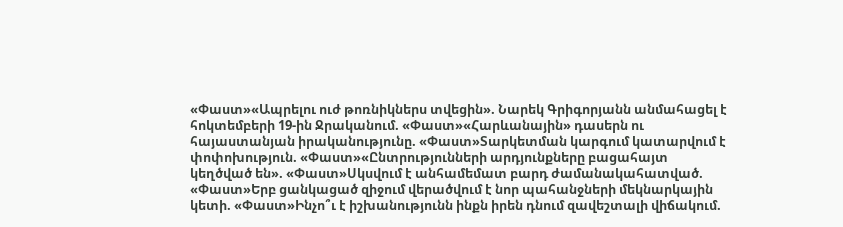«Փաստ»«Ապրելու ուժ թոռնիկներս տվեցին». Նարեկ Գրիգորյանն անմահացել է հոկտեմբերի 19-ին Ջրականում. «Փաստ»«Հարևանային» դասերն ու հայաստանյան իրականությունը. «Փաստ»Տարկետման կարգում կատարվում է փոփոխություն. «Փաստ»«Ընտրությունների արդյունքները բացահայտ կեղծված են». «Փաստ»Սկսվում է անհամեմատ բարդ ժամանակահատված. «Փաստ»Երբ ցանկացած զիջում վերածվում է նոր պահանջների մեկնարկային կետի. «Փաստ»Ինչո՞ւ է իշխանությունն ինքն իրեն դնում զավեշտալի վիճակում.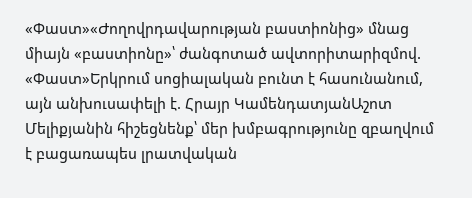«Փաստ»«Ժողովրդավարության բաստիոնից» մնաց միայն «բաստիոնը»՝ ժանգոտած ավտորիտարիզմով. «Փաստ»Երկրում սոցիալական բունտ է հասունանում, այն անխուսափելի է. Հրայր ԿամենդատյանԱշոտ Մելիքյանին հիշեցնենք՝ մեր խմբագրությունը զբաղվում է բացառապես լրատվական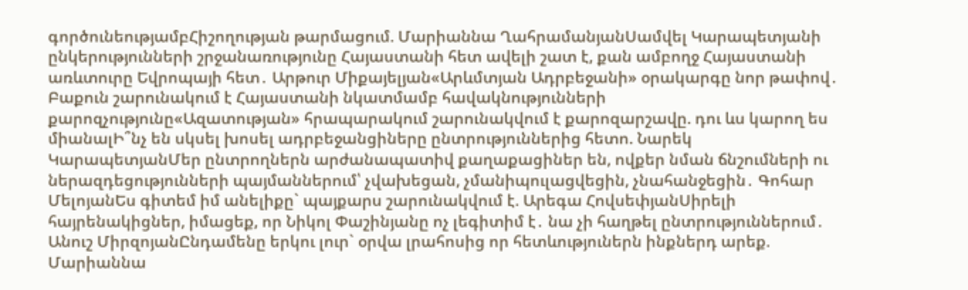գործունեությամբՀիշողության թարմացում. Մարիաննա ՂահրամանյանՍամվել Կարապետյանի ընկերությունների շրջանառությունը Հայաստանի հետ ավելի շատ է, քան ամբողջ Հայաստանի առևտուրը Եվրոպայի հետ․ Արթուր Միքայելյան«Արևմտյան Ադրբեջանի» օրակարգը նոր թափով․ Բաքուն շարունակում է Հայաստանի նկատմամբ հավակնությունների քարոզչությունը«Ազատության» հրապարակում շարունակվում է քարոզարշավը. դու ևս կարող ես միանալԻ՞նչ են սկսել խոսել ադրբեջանցիները ընտրություններից հետո. Նարեկ ԿարապետյանՄեր ընտրողներն արժանապատիվ քաղաքացիներ են, ովքեր նման ճնշումների ու ներազդեցությունների պայմաններում՝ չվախեցան, չմանիպուլացվեցին, չնահանջեցին․ Գոհար ՄելոյանԵս գիտեմ իմ անելիքը` պայքարս շարունակվում է. Արեգա ՀովսեփյանՍիրելի հայրենակիցներ, իմացեք, որ Նիկոլ Փաշինյանը ոչ լեգիտիմ է․ նա չի հաղթել ընտրություններում․ Անուշ ՄիրզոյանԸնդամենը երկու լուր` օրվա լրահոսից որ հետևություներն ինքներդ արեք. Մարիաննա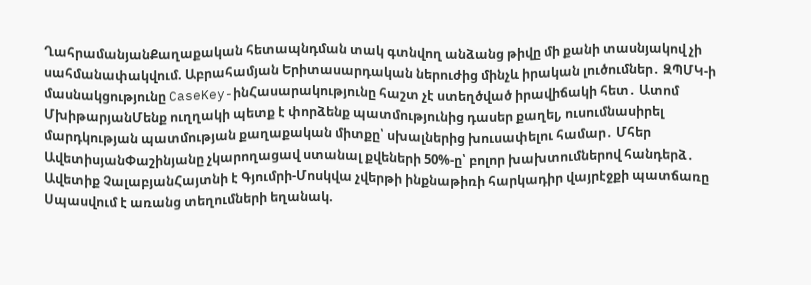ՂահրամանյանՔաղաքական հետապնդման տակ գտնվող անձանց թիվը մի քանի տասնյակով չի սահմանափակվում. Աբրահամյան Երիտասարդական ներուժից մինչև իրական լուծումներ․ ԶՊՄԿ-ի մասնակցությունը CaseKey-ինՀասարակությունը հաշտ չէ ստեղծված իրավիճակի հետ․ Ատոմ ՄխիթարյանՄենք ուղղակի պետք է փորձենք պատմությունից դասեր քաղել, ուսումնասիրել մարդկության պատմության քաղաքական միտքը՝ սխալներից խուսափելու համար․ Մհեր ԱվետիսյանՓաշինյանը չկարողացավ ստանալ քվեների 50%-ը՝ բոլոր խախտումներով հանդերձ․ Ավետիք ՉալաբյանՀայտնի է Գյումրի-Մոսկվա չվերթի ինքնաթիռի հարկադիր վայրէջքի պատճառը Սպասվում է առանց տեղումների եղանակ.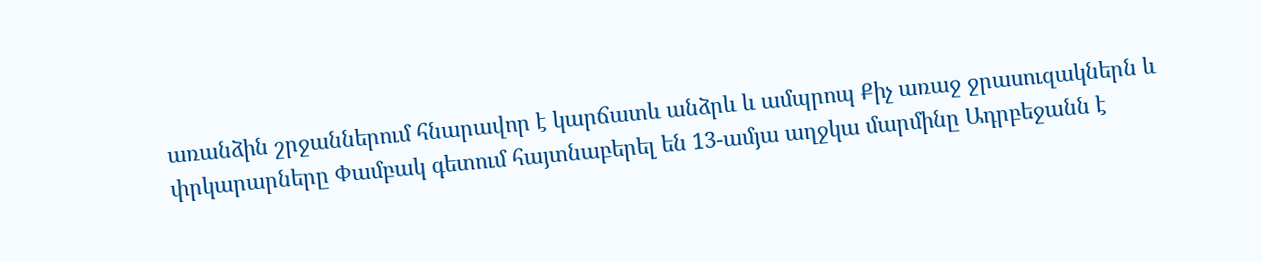առանձին շրջաններում հնարավոր է կարճատև անձրև և ամպրոպ Քիչ առաջ ջրասուզակներն և փրկարարները Փամբակ գետում հայտնաբերել են 13-ամյա աղջկա մարմինը Ադրբեջանն է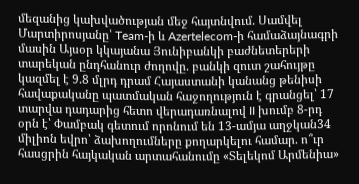մեզանից կախվածության մեջ հայտնվում. Սամվել Մարտիրոսյանը՝ Team-ի և Azertelecom-ի համաձայնագրի մասին Այսօր կկայանա Յունիբանկի բաժնետերերի տարեկան ընդհանուր ժողովը. բանկի զուտ շահույթը կազմել է 9.8 մլրդ դրամ Հայաստանի կանանց թենիսի հավաքականը պատմական հաջողություն է գրանցել՝ 17 տարվա դադարից հետո վերադառնալով II խումբ 8-րդ օրն է՝ Փամբակ գետում որոնում են 13-ամյա աղջկան34 միլիոն եվրո՝ ձախողումները քողարկելու համար. ո՞ւր հասցրին հայկական արտահանումը «Տելեկոմ Արմենիա»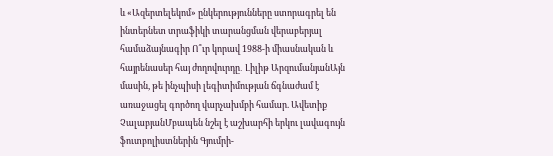և «Ազերտելեկոմ» ընկերությունները ստորագրել են ինտերնետ տրաֆիկի տարանցման վերաբերյալ համաձայնագիր Ո՞ւր կորավ 1988-ի միասնական և հայրենասեր հայ ժողովուրդը․ Լիլիթ ԱրզումանյանԱյն մասին, թե ինչպիսի լեգիտիմության ճգնաժամ է առաջացել գործող վարչախմբի համար. Ավետիք ՉալաբյանՄբապեն նշել է աշխարհի երկու լավագույն ֆուտբոլիստներին Գյումրի-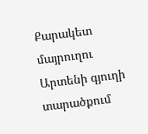Քարակետ մայրուղու Արտենի գյուղի տարածքում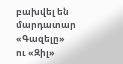բախվել են մարդատար «Գազելը» ու «Զիլ»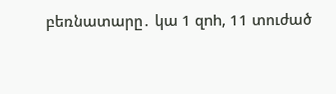բեռնատարը․ կա 1 զnh, 11 տուժած